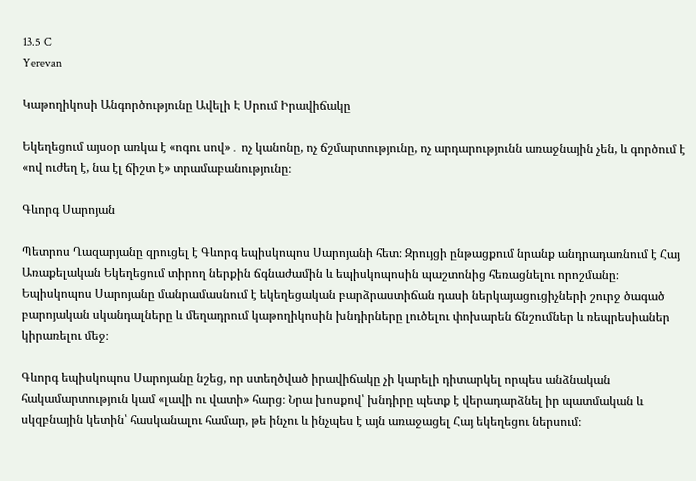13.5 C
Yerevan

Կաթողիկոսի Անգործությունը Ավելի Է Սրում Իրավիճակը

Եկեղեցում այսօր առկա է «ոգու սով»․ ոչ կանոնը, ոչ ճշմարտությունը, ոչ արդարությունն առաջնային չեն, և գործում է «ով ուժեղ է, նա էլ ճիշտ է» տրամաբանությունը։

Գևորգ Սարոյան

Պետրոս Ղազարյանը զրուցել է Գևորգ եպիսկոպոս Սարոյանի հետ։ Զրույցի ընթացքում նրանք անդրադառնում է Հայ Առաքելական Եկեղեցում տիրող ներքին ճգնաժամին և եպիսկոպոսին պաշտոնից հեռացնելու որոշմանը։ Եպիսկոպոս Սարոյանը մանրամասնում է եկեղեցական բարձրաստիճան դասի ներկայացուցիչների շուրջ ծագած բարոյական սկանդալները և մեղադրում կաթողիկոսին խնդիրները լուծելու փոխարեն ճնշումներ և ռեպրեսիաներ կիրառելու մեջ։

Գևորգ եպիսկոպոս Սարոյանը նշեց, որ ստեղծված իրավիճակը չի կարելի դիտարկել որպես անձնական հակամարտություն կամ «լավի ու վատի» հարց։ Նրա խոսքով՝ խնդիրը պետք է վերադարձնել իր պատմական և սկզբնային կետին՝ հասկանալու համար, թե ինչու և ինչպես է այն առաջացել Հայ եկեղեցու ներսում։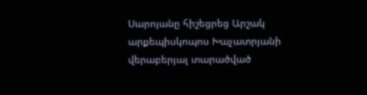Սարոյանը հիշեցրեց Արշակ արքեպիսկոպոս Խաչատրյանի վերաբերյալ տարածված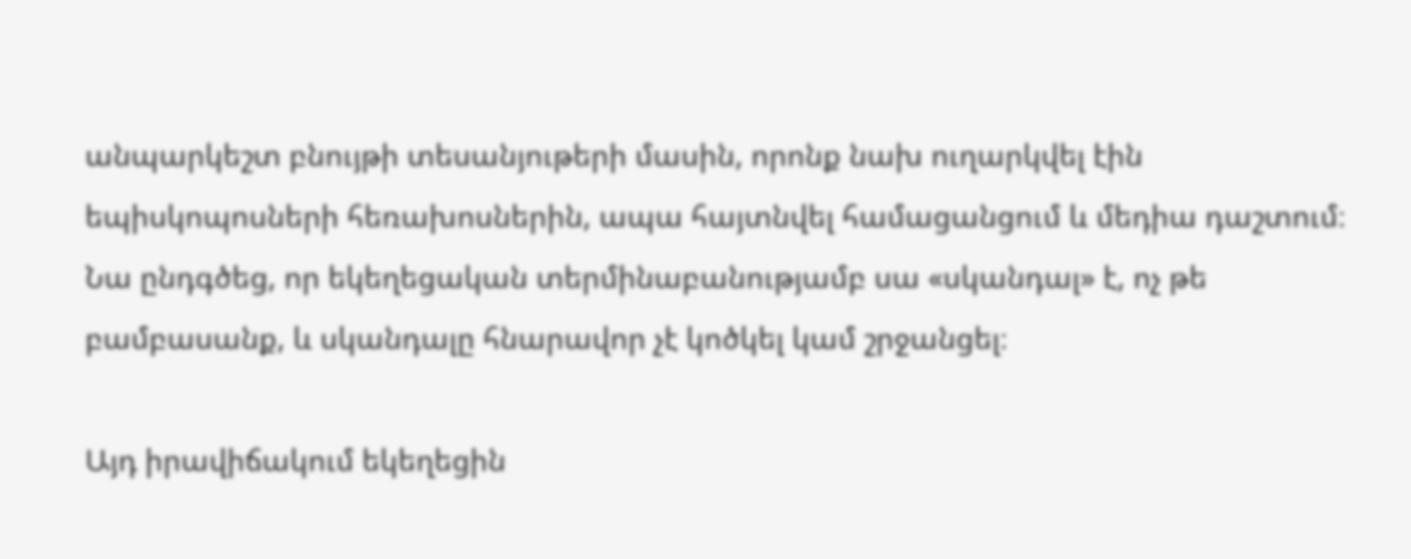անպարկեշտ բնույթի տեսանյութերի մասին, որոնք նախ ուղարկվել էին եպիսկոպոսների հեռախոսներին, ապա հայտնվել համացանցում և մեդիա դաշտում։ Նա ընդգծեց, որ եկեղեցական տերմինաբանությամբ սա «սկանդալ» է, ոչ թե բամբասանք, և սկանդալը հնարավոր չէ կոծկել կամ շրջանցել։

Այդ իրավիճակում եկեղեցին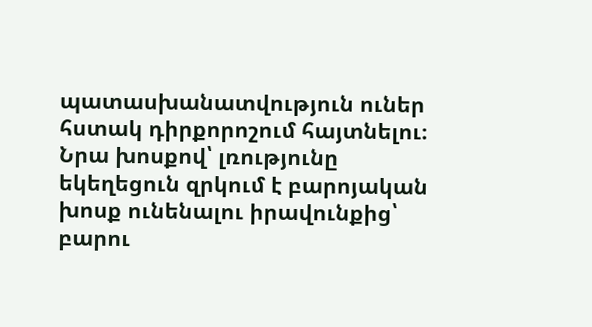պատասխանատվություն ուներ հստակ դիրքորոշում հայտնելու։ Նրա խոսքով՝ լռությունը եկեղեցուն զրկում է բարոյական խոսք ունենալու իրավունքից՝ բարու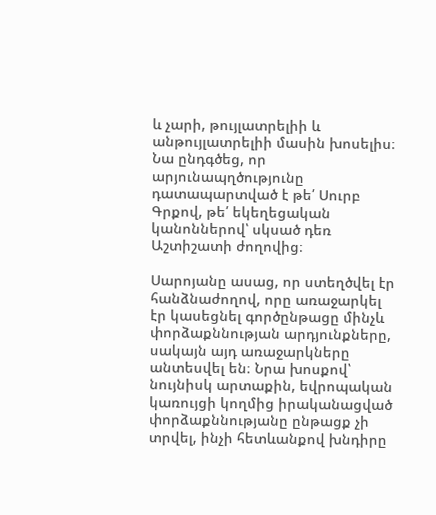և չարի, թույլատրելիի և անթույլատրելիի մասին խոսելիս։ Նա ընդգծեց, որ արյունապղծությունը դատապարտված է թե՛ Սուրբ Գրքով, թե՛ եկեղեցական կանոններով՝ սկսած դեռ Աշտիշատի ժողովից։

Սարոյանը ասաց, որ ստեղծվել էր հանձնաժողով, որը առաջարկել էր կասեցնել գործընթացը մինչև փորձաքննության արդյունքները, սակայն այդ առաջարկները անտեսվել են։ Նրա խոսքով՝ նույնիսկ արտաքին, եվրոպական կառույցի կողմից իրականացված փորձաքննությանը ընթացք չի տրվել, ինչի հետևանքով խնդիրը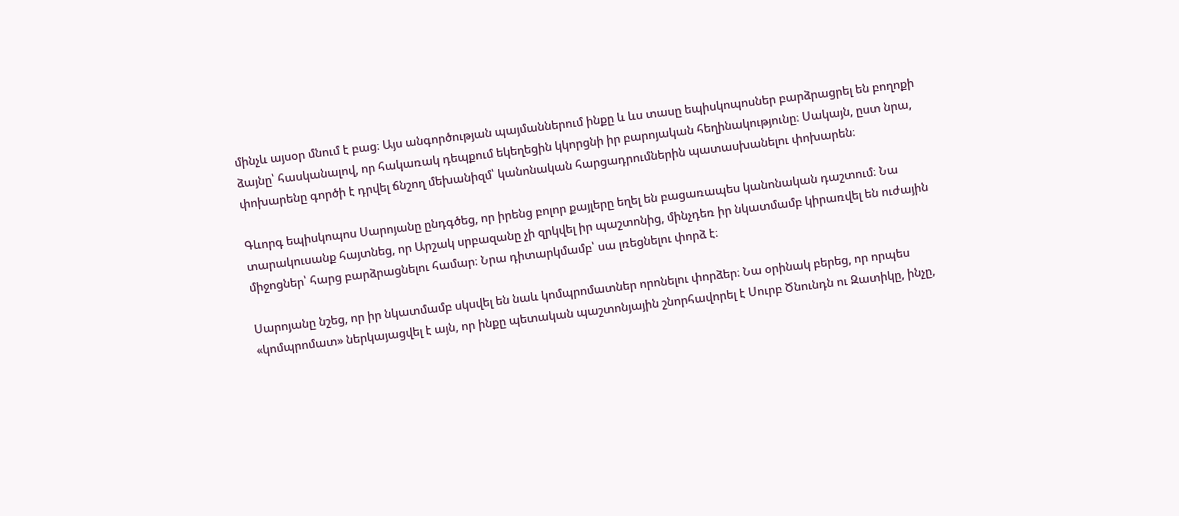մինչև այսօր մնում է բաց։ Այս անգործության պայմաններում ինքը և ևս տասը եպիսկոպոսներ բարձրացրել են բողոքի ձայնը՝ հասկանալով, որ հակառակ դեպքում եկեղեցին կկորցնի իր բարոյական հեղինակությունը։ Սակայն, ըստ նրա, փոխարենը գործի է դրվել ճնշող մեխանիզմ՝ կանոնական հարցադրումներին պատասխանելու փոխարեն։

Գևորգ եպիսկոպոս Սարոյանը ընդգծեց, որ իրենց բոլոր քայլերը եղել են բացառապես կանոնական դաշտում։ Նա տարակուսանք հայտնեց, որ Արշակ սրբազանը չի զրկվել իր պաշտոնից, մինչդեռ իր նկատմամբ կիրառվել են ուժային միջոցներ՝ հարց բարձրացնելու համար։ Նրա դիտարկմամբ՝ սա լռեցնելու փորձ է։

Սարոյանը նշեց, որ իր նկատմամբ սկսվել են նաև կոմպրոմատներ որոնելու փորձեր։ Նա օրինակ բերեց, որ որպես «կոմպրոմատ» ներկայացվել է այն, որ ինքը պետական պաշտոնյային շնորհավորել է Սուրբ Ծնունդն ու Զատիկը, ինչը,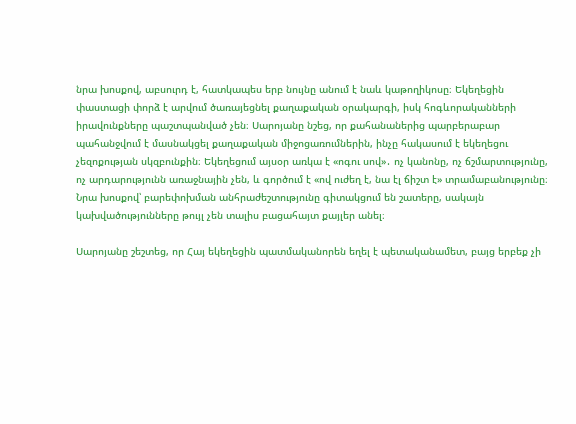նրա խոսքով, աբսուրդ է, հատկապես երբ նույնը անում է նաև կաթողիկոսը։ Եկեղեցին փաստացի փորձ է արվում ծառայեցնել քաղաքական օրակարգի, իսկ հոգևորականների իրավունքները պաշտպանված չեն։ Սարոյանը նշեց, որ քահանաներից պարբերաբար պահանջվում է մասնակցել քաղաքական միջոցառումներին, ինչը հակասում է եկեղեցու չեզոքության սկզբունքին։ Եկեղեցում այսօր առկա է «ոգու սով»․ ոչ կանոնը, ոչ ճշմարտությունը, ոչ արդարությունն առաջնային չեն, և գործում է «ով ուժեղ է, նա էլ ճիշտ է» տրամաբանությունը։ Նրա խոսքով՝ բարեփոխման անհրաժեշտությունը գիտակցում են շատերը, սակայն կախվածությունները թույլ չեն տալիս բացահայտ քայլեր անել։

Սարոյանը շեշտեց, որ Հայ եկեղեցին պատմականորեն եղել է պետականամետ, բայց երբեք չի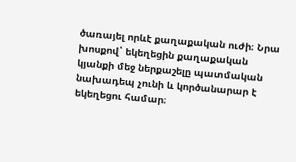ծառայել որևէ քաղաքական ուժի։ Նրա խոսքով՝ եկեղեցին քաղաքական կյանքի մեջ ներքաշելը պատմական նախադեպ չունի և կործանարար է եկեղեցու համար։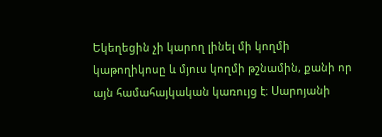Եկեղեցին չի կարող լինել մի կողմի կաթողիկոսը և մյուս կողմի թշնամին, քանի որ այն համահայկական կառույց է։ Սարոյանի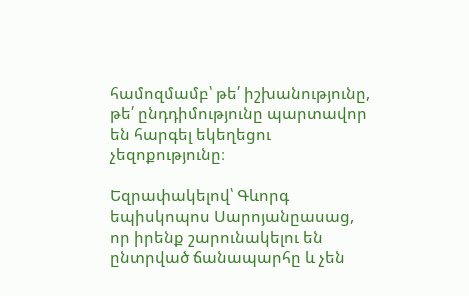համոզմամբ՝ թե՛ իշխանությունը, թե՛ ընդդիմությունը պարտավոր են հարգել եկեղեցու չեզոքությունը։

Եզրափակելով՝ Գևորգ եպիսկոպոս Սարոյանըասաց, որ իրենք շարունակելու են ընտրված ճանապարհը և չեն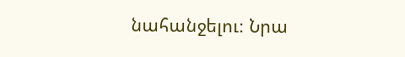նահանջելու։ Նրա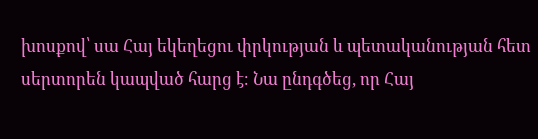խոսքով՝ սա Հայ եկեղեցու փրկության և պետականության հետ սերտորեն կապված հարց է։ Նա ընդգծեց, որ Հայ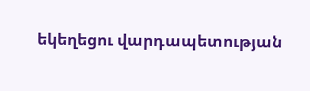եկեղեցու վարդապետության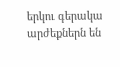երկու գերակա արժեքներն են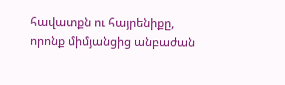հավատքն ու հայրենիքը, որոնք միմյանցից անբաժան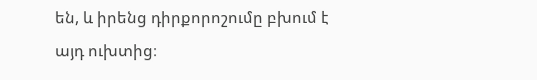են, և իրենց դիրքորոշումը բխում է այդ ուխտից։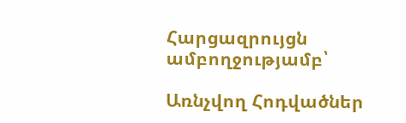Հարցազրույցն ամբողջությամբ՝

Առնչվող Հոդվածներ